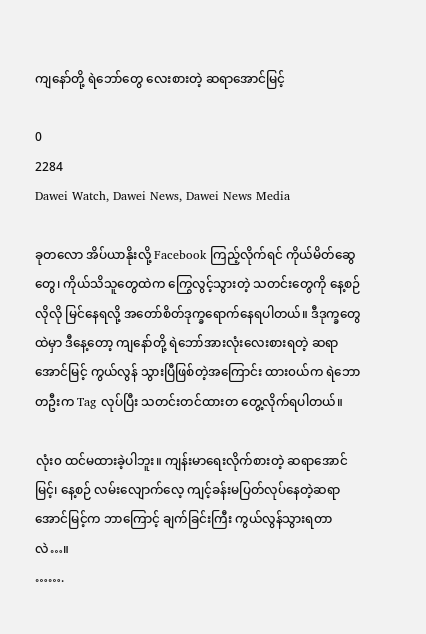ကျနော်တို့ ရဲဘော်တွေ လေးစားတဲ့ ဆရာအောင်မြင့်

0
2284
Dawei Watch, Dawei News, Dawei News Media

ခုတလော အိပ်ယာနိုးလို့ Facebook ကြည့်လိုက်ရင် ကိုယ်မိတ်ဆွေတွေ၊ ကိုယ်သိသူတွေထဲက ကြွေလွင့်သွားတဲ့ သတင်းတွေကို နေ့စဉ်လိုလို မြင်နေရလို့ အတော်စိတ်ဒုက္ခရောက်နေရပါတယ်။ ဒီဒုက္ခတွေထဲမှာ ဒီနေ့တော့ ကျနော်တို့ ရဲဘော်အားလုံးလေးစားရတဲ့ ဆရာအောင်မြင့် ကွယ်လွန် သွားပြီဖြစ်တဲ့အကြောင်း ထား၀ယ်က ရဲဘောတဦးက Tag လုပ်ပြီး သတင်းတင်ထားတ တွေ့လိုက်ရပါတယ်။

လုံး၀ ထင်မထားခဲ့ပါဘူး။ ကျန်းမာရေးလိုက်စားတဲ့ ဆရာအောင်မြင့်၊ နေ့စဉ် လမ်းလျောက်လေ့ ကျင့်ခန်းမပြတ်လုပ်နေတဲ့ဆရာအောင်မြင့်က ဘာကြောင့် ချက်ခြင်းကြီး ကွယ်လွန်သွားရတာလဲ…။
…….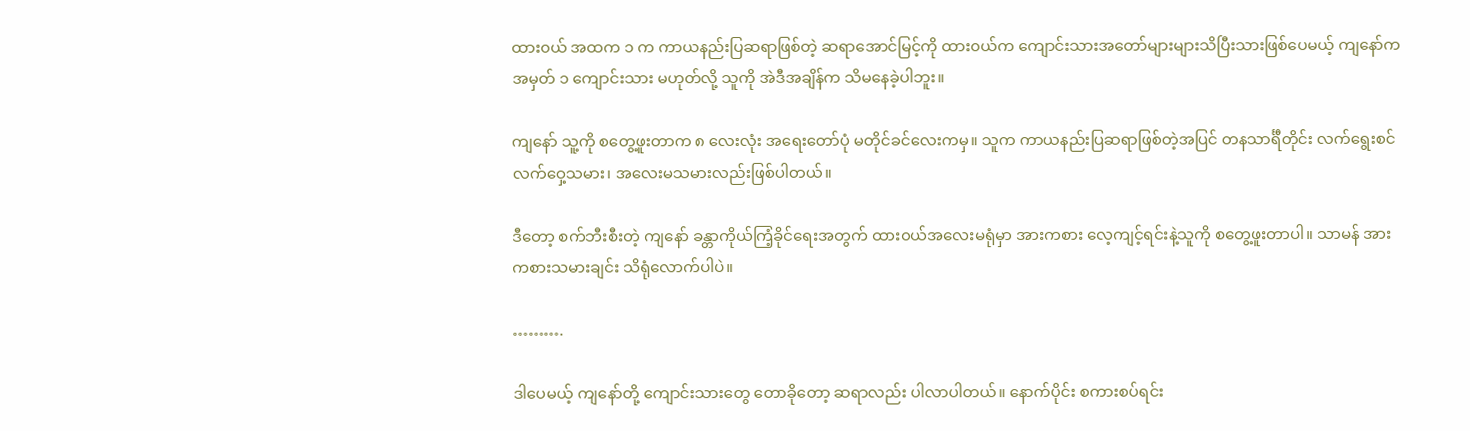ထား၀ယ် အထက ၁ က ကာယနည်းပြဆရာဖြစ်တဲ့ ဆရာအောင်မြင့်ကို ထား၀ယ်က ကျောင်းသားအတော်များများသိပြီးသားဖြစ်ပေမယ့် ကျနော်က အမှတ် ၁ ကျောင်းသား မဟုတ်လို့ သူကို အဲဒီအချိန်က သိမနေခဲ့ပါဘူး။

ကျနော် သူ့ကို စတွေ့ဖူးတာက ၈ လေးလုံး အရေးတော်ပုံ မတိုင်ခင်လေးကမှ။ သူက ကာယနည်းပြဆရာဖြစ်တဲ့အပြင် တနသာင်္ရီတိုင်း လက်ရွေးစင် လက်ဝှေ့သမား၊ အလေးမသမားလည်းဖြစ်ပါတယ်။

ဒီတော့ စက်ဘီးစီးတဲ့ ကျနော် ခန္တာကိုယ်ကြံ့ခိုင်ရေးအတွက် ထား၀ယ်အလေးမရုံမှာ အားကစား လေ့ကျင့်ရင်းနဲ့သူကို စတွေ့ဖူးတာပါ။ သာမန် အားကစားသမားချင်း သိရုံလောက်ပါပဲ။

……….

ဒါပေမယ့် ကျနော်တို့ ကျောင်းသားတွေ တောခိုတော့ ဆရာလည်း ပါလာပါတယ်။ နောက်ပိုင်း စကားစပ်ရင်း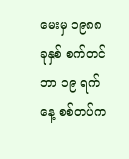မေးမှ ၁၉၈၈ ခုနှစ် စက်တင်ဘာ ၁၉ ရက်နေ့ စစ်တပ်က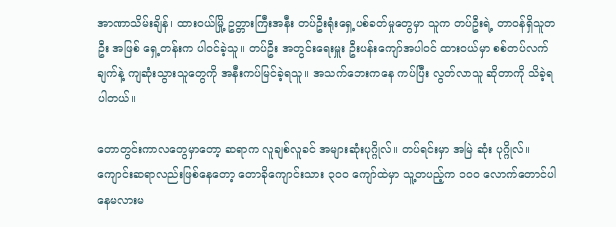အာဏာသိမ်းချိန်၊ ထား၀ယ်မြို့ ဥတ္တားကြီးအနီး တပ်ဦးရုံးရှေ့ပစ်ခတ်မှုတွေမှာ သူက တပ်ဦးရဲ့ တာ၀န်ရှိသူတဦး အဖြစ် ရှေ့တန်းက ပါ၀င်ခဲ့သူ။ တပ်ဦး အတွင်းရေးမှူး ဦးပန်းကျော်အပါ၀င် ထား၀ယ်မှာ စစ်တပ်လက် ချက်နဲ့ ကျဆုံးသွားသူတွေကို အနီးကပ်မြင်ခဲ့ရသူ။ အသက်ဘေးကနေ ကပ်ပြီး လွတ်လာသူ ဆိုတာကို သိခဲ့ရပါတယ်။

တောတွင်းကာလတွေမှာတော့ ဆရာက လူချစ်လူခင် အများဆုံးပုဂ္ဂိုလ်။ တပ်ရင်းမှာ အမြဲ ဆုံး ပုဂ္ဂိုလ်။ ကျောင်းဆရာလည်းဖြစ်နေတော့ တောခိုကျောင်းသား ၃၀၀ ကျော်ထဲမှာ သူ့တပည့်က ၁၀၀ လောက်တောင်ပါနေမလားမ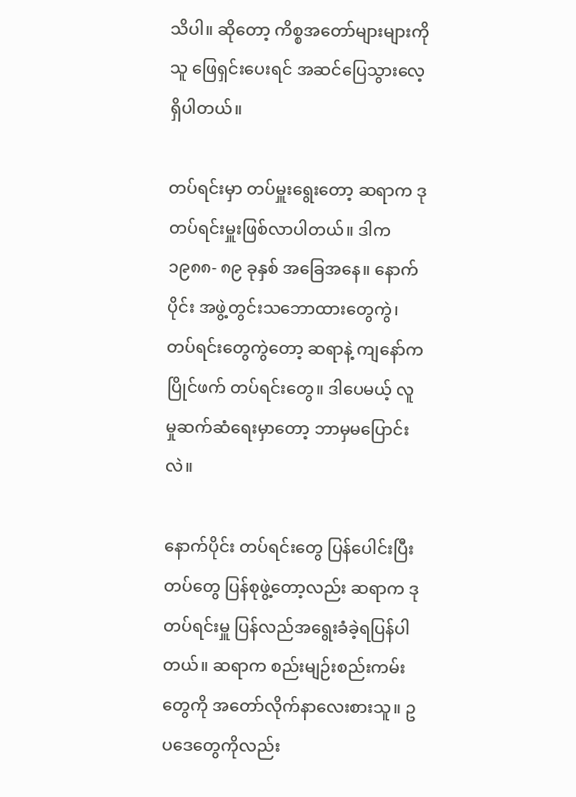သိပါ။ ဆိုတော့ ကိစ္စအတော်များများကို သူ ဖြေရှင်းပေးရင် အဆင်ပြေသွားလေ့ရှိပါတယ်။

တပ်ရင်းမှာ တပ်မှူးရွေးတော့ ဆရာက ဒု တပ်ရင်းမှူးဖြစ်လာပါတယ်။ ဒါက ၁၉၈၈- ၈၉ ခုနှစ် အခြေအနေ။ နောက်ပိုင်း အဖွဲ့တွင်းသဘောထားတွေကွဲ၊ တပ်ရင်းတွေကွဲတော့ ဆရာနဲ့ ကျနော်က ပြိုင်ဖက် တပ်ရင်းတွေ။ ဒါပေမယ့် လူမှုဆက်ဆံရေးမှာတော့ ဘာမှမပြောင်းလဲ။

နောက်ပိုင်း တပ်ရင်းတွေ ပြန်ပေါင်းပြီး တပ်တွေ ပြန်စုဖွဲ့တော့လည်း ဆရာက ဒု တပ်ရင်းမှူ ပြန်လည်အရွေးခံခဲ့ရပြန်ပါတယ်။ ဆရာက စည်းမျဉ်းစည်းကမ်းတွေကို အတော်လိုက်နာလေးစားသူ။ ဥပဒေတွေကိုလည်း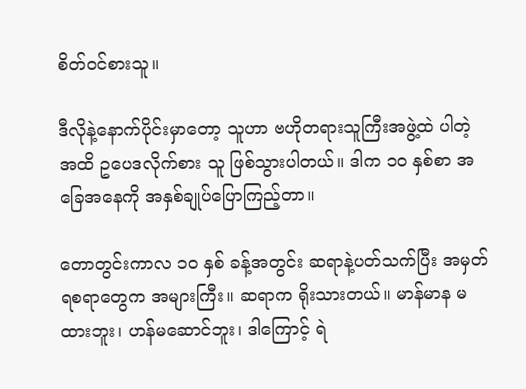စိတ်၀င်စားသူ။

ဒီလိုနဲ့နောက်ပိုင်းမှာတော့ သူဟာ ဗဟိုတရားသူကြီးအဖွဲ့ထဲ ပါတဲ့အထိ ဥပေဒလိုက်စား သူ ဖြစ်သွားပါတယ်။ ဒါက ၁၀ နှစ်စာ အခြေအနေကို အနှစ်ချုပ်ပြောကြည့်တာ။

တောတွင်းကာလ ၁၀ နှစ် ခန့်အတွင်း ဆရာနဲ့ပတ်သက်ပြီး အမှတ်ရစရာတွေက အများကြီး။ ဆရာက ရိုးသားတယ်။ မာန်မာန မထားဘူး၊ ဟန်မဆောင်ဘူး၊ ဒါကြောင့် ရဲ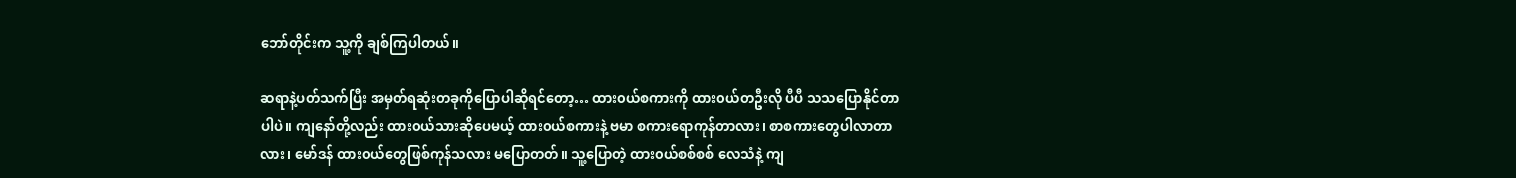ဘော်တိုင်းက သူ့ကို ချစ်ကြပါတယ်။

ဆရာနဲ့ပတ်သက်ပြီး အမှတ်ရဆုံးတခုကိုပြောပါဆိုရင်တော့… ထား၀ယ်စကားကို ထား၀ယ်တဦးလို ပီပီ သသပြောနိုင်တာပါပဲ။ ကျနော်တို့လည်း ထား၀ယ်သားဆိုပေမယ့် ထား၀ယ်စကားနဲ့ ဗမာ စကားရောကုန်တာလား၊ စာစကားတွေပါလာတာလား၊ မော်ဒန် ထား၀ယ်တွေဖြစ်ကုန်သလား မပြောတတ်။ သူ့ပြောတဲ့ ထား၀ယ်စစ်စစ် လေသံနဲ့ ကျ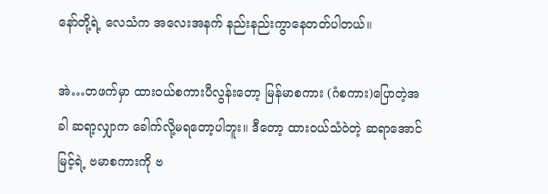နော်တို့ရဲ့ လေသံက အလေးအနက် နည်းနည်းကွာနေတတ်ပါတယ်။

အဲ…တဖက်မှာ ထား၀ယ်စကားပီလွန်းတော့ မြန်မာစကား (ဂံစကား)ပြောတဲ့အခါ ဆရာ့လျှာက ခေါက်လို့မရတော့ပါဘူး။ ဒီတော့ ထား၀ယ်သံဝဲတဲ့ ဆရာအောင်မြင့်ရဲ့ ဗမာစကားကို ဗ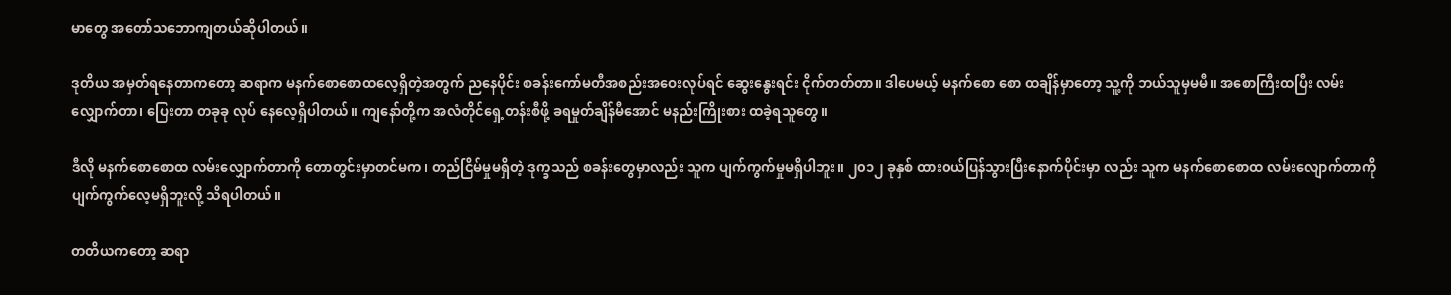မာတွေ အတော်သဘောကျတယ်ဆိုပါတယ်။

ဒုတိယ အမှတ်ရနေတာကတော့ ဆရာက မနက်စောစောထလေ့ရှိတဲ့အတွက် ညနေပိုင်း စခန်းကော်မတီအစည်းအဝေးလုပ်ရင် ဆွေးနွေးရင်း ငိုက်တတ်တာ။ ဒါပေမယ့် မနက်စော စော ထချိန်မှာတော့ သူ့ကို ဘယ်သူမှမမီ။ အစောကြီးထပြီး လမ်းလျှောက်တာ၊ ပြေးတာ တခုခု လုပ် နေလေ့ရှိပါတယ်။ ကျနော်တို့က အလံတိုင်ရှေ့တန်းစီဖို့ ခရမှုတ်ချိန်မီအောင် မနည်းကြိုးစား ထခဲ့ရသူတွေ။

ဒီလို မနက်စောစောထ လမ်းလျှောက်တာကို တောတွင်းမှာတင်မက၊ တည်ငြိမ်မှုမရှိတဲ့ ဒုက္ခသည် စခန်းတွေမှာလည်း သူက ပျက်ကွက်မှုမရှိပါဘူး။ ၂၀၁၂ ခုနှစ် ထား၀ယ်ပြန်သွားပြီးနောက်ပိုင်းမှာ လည်း သူက မနက်စောစောထ လမ်းလျောက်တာကို ပျက်ကွက်လေ့မရှိဘူးလို့ သိရပါတယ်။

တတိယကတော့ ဆရာ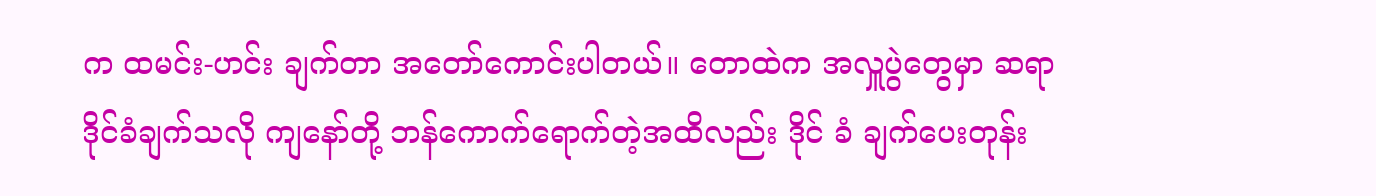က ထမင်း-ဟင်း ချက်တာ အတော်ကောင်းပါတယ်။ တောထဲက အလှူပွဲတွေမှာ ဆရာ ဒိုင်ခံချက်သလို ကျနော်တို့ ဘန်ကောက်ရောက်တဲ့အထိလည်း ဒိုင် ခံ ချက်ပေးတုန်း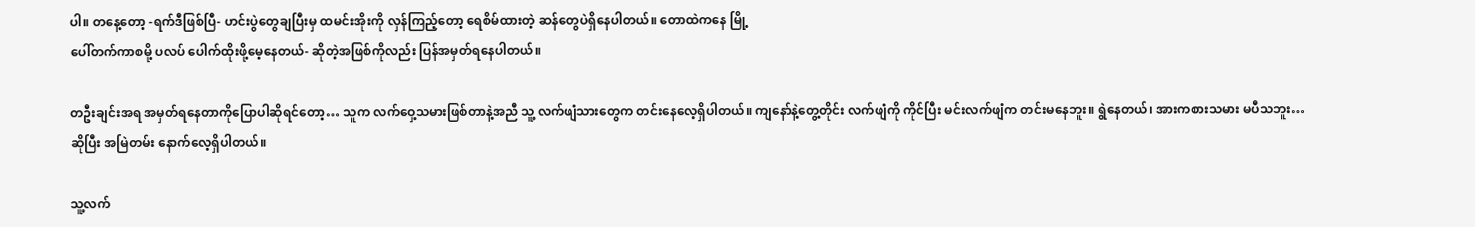ပါ။ တနေ့တော့ -ရက်ဒီဖြစ်ပြီ- ဟင်းပွဲတွေချပြီးမှ ထမင်းအိုးကို လှန်ကြည့်တော့ ရေစိမ်ထားတဲ့ ဆန်တွေပဲရှိနေပါတယ်။ တောထဲကနေ မြို့
ပေါ်တက်ကာစမို့ ပလပ် ပေါက်ထိုးဖို့မေ့နေတယ်- ဆိုတဲ့အဖြစ်ကိုလည်း ပြန်အမှတ်ရနေပါတယ်။

တဦးချင်းအရ အမှတ်ရနေတာကိုပြောပါဆိုရင်တော့… သူက လက်ဝှေ့သမားဖြစ်တာနဲ့အညီ သူ့ လက်ဖျံသားတွေက တင်းနေလေ့ရှိပါတယ်။ ကျနော်နဲ့တွေ့တိုင်း လက်ဖျံကို ကိုင်ပြီး မင်းလက်ဖျံက တင်းမနေဘူး။ ရွဲနေတယ်၊ အားကစားသမား မပီသဘူး…ဆိုပြီး အမြဲတမ်း နောက်လေ့ရှိပါတယ်။

သူ့လက်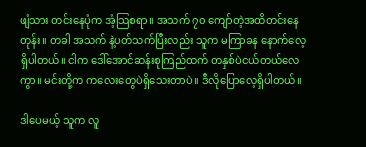ဖျံသား တင်းနေပုံက အံ့သြစရာ။ အသက် ၇၀ ကျော်တဲ့အထိတင်းနေတုန်း။ တခါ အသက် နဲ့ပတ်သက်ပြီးလည်း သူက မကြာခန နောက်လေ့ရှိပါတယ်။ ငါက ဒေါ်အောင်ဆန်းစုကြည်ထက် တနှစ်ပဲငယ်တယ်လေကွာ။ မင်းတို့က ကလေးတွေပဲရှိသေးတာပဲ။ ဒီလိုပြောလေ့ရှိပါတယ်။

ဒါပေမယ့် သူက လူ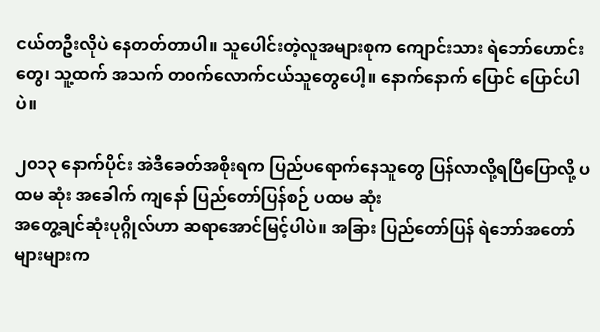ငယ်တဦးလိုပဲ နေတတ်တာပါ။ သူပေါင်းတဲ့လူအများစုက ကျောင်းသား ရဲဘော်ဟောင်းတွေ၊ သူ့ထက် အသက် တ၀က်လောက်ငယ်သူတွေပေါ့။ နောက်နောက် ပြောင် ပြောင်ပါပဲ။

၂၀၁၃ နောက်ပိုင်း အဲဒီခေတ်အစိုးရက ပြည်ပရောက်နေသူတွေ ပြန်လာလို့ရပြီပြောလို့ ပထမ ဆုံး အခေါက် ကျနော် ပြည်တော်ပြန်စဉ် ပထမ ဆုံး
အတွေ့ချင်ဆုံးပုဂ္ဂိုလ်ဟာ ဆရာအောင်မြင့်ပါပဲ။ အခြား ပြည်တော်ပြန် ရဲဘော်အတော်များများက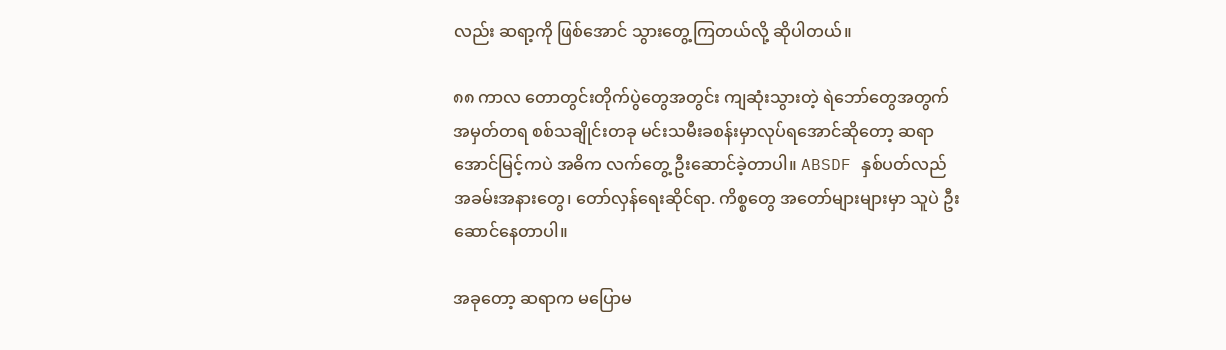လည်း ဆရာ့ကို ဖြစ်အောင် သွားတွေ့ကြတယ်လို့ ဆိုပါတယ်။

၈၈ ကာလ တောတွင်းတိုက်ပွဲတွေအတွင်း ကျဆုံးသွားတဲ့ ရဲဘော်တွေအတွက် အမှတ်တရ စစ်သချိုင်းတခု မင်းသမီးခစန်းမှာလုပ်ရအောင်ဆိုတော့ ဆရာအောင်မြင့်ကပဲ အဓိက လက်တွေ့ ဦးဆောင်ခဲ့တာပါ။ ABSDF နှစ်ပတ်လည်အခမ်းအနားတွေ၊ တော်လှန်ရေးဆိုင်ရာ. ကိစ္စတွေ အတော်များများမှာ သူပဲ ဦးဆောင်နေတာပါ။

အခုတော့ ဆရာက မပြောမ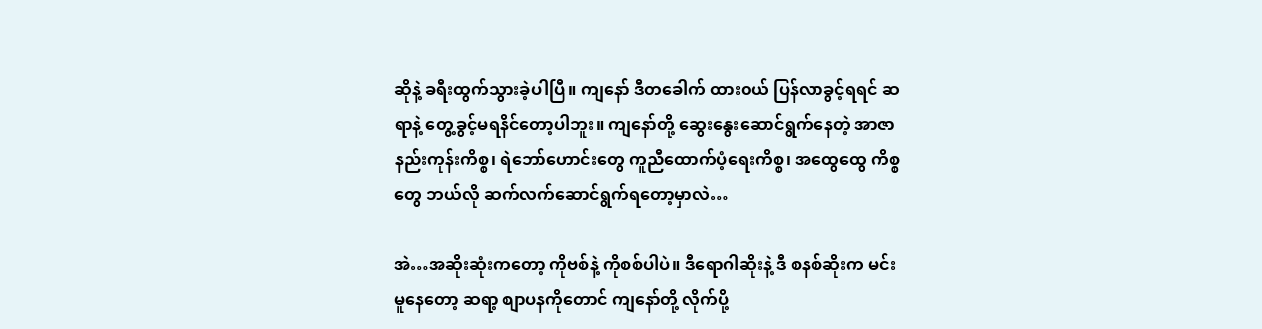ဆိုနဲ့ ခရီးထွက်သွားခဲ့ပါပြီ။ ကျနော် ဒီတခေါက် ထား၀ယ် ပြန်လာခွင့်ရရင် ဆရာနဲ့ တွေ့ခွင့်မရနိင်တော့ပါဘူး။ ကျနော်တို့ ဆွေးနွေးဆောင်ရွက်နေတဲ့ အာဇာနည်းကုန်းကိစ္စ၊ ရဲဘော်ဟောင်းတွေ ကူညီထောက်ပံ့ရေးကိစ္စ၊ အထွေထွေ ကိစ္စတွေ ဘယ်လို ဆက်လက်ဆောင်ရွက်ရတော့မှာလဲ…

အဲ…အဆိုးဆုံးကတော့ ကိုဗစ်နဲ့ ကိုစစ်ပါပဲ။ ဒီရောဂါဆိုးနဲ့ ဒီ စနစ်ဆိုးက မင်းမူနေတော့ ဆရာ့ စျာပနကိုတောင် ကျနော်တို့ လိုက်ပို့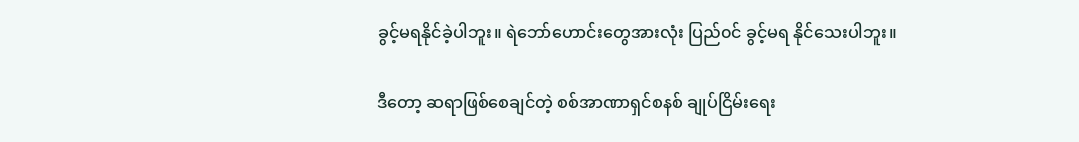ခွင့်မရနိုင်ခဲ့ပါဘူး။ ရဲဘော်ဟောင်းတွေအားလုံး ပြည်၀င် ခွင့်မရ နိုင်သေးပါဘူး။

ဒီတော့ ဆရာဖြစ်စေချင်တဲ့ စစ်အာဏာရှင်စနစ် ချုပ်ငြိမ်းရေး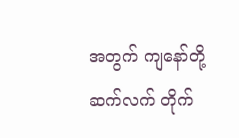အတွက် ကျနော်တို့ ဆက်လက် တိုက်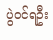ပွဲ၀င်ရဦး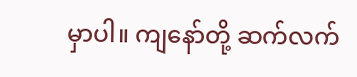မှာပါ။ ကျနော်တို့ ဆက်လက်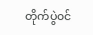တိုက်ပွဲ၀င်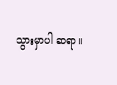သွားမှာပါ ဆရာ။